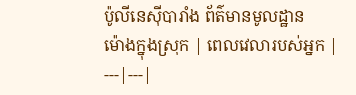ប៉ូលីនេស៊ីបារាំង ព័ត៌មានមូលដ្ឋាន
ម៉ោងក្នុងស្រុក | ពេលវេលារបស់អ្នក |
---|---|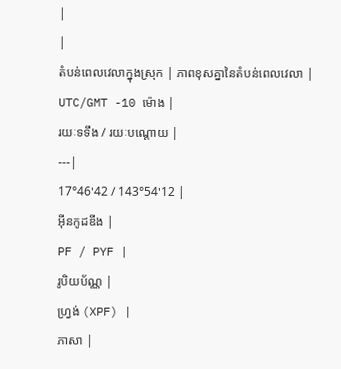|
|
តំបន់ពេលវេលាក្នុងស្រុក | ភាពខុសគ្នានៃតំបន់ពេលវេលា |
UTC/GMT -10 ម៉ោង |
រយៈទទឹង / រយៈបណ្តោយ |
---|
17°46'42 / 143°54'12 |
អ៊ីនកូដឌីង |
PF / PYF |
រូបិយប័ណ្ណ |
ហ្វ្រង់ (XPF) |
ភាសា |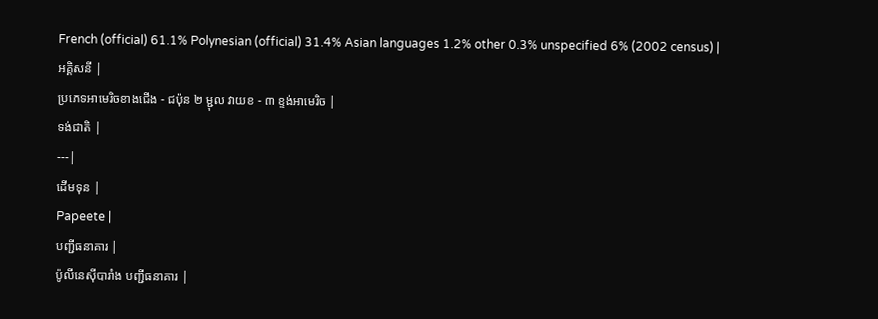French (official) 61.1% Polynesian (official) 31.4% Asian languages 1.2% other 0.3% unspecified 6% (2002 census) |
អគ្គិសនី |
ប្រភេទអាមេរិចខាងជើង - ជប៉ុន ២ ម្ជុល វាយខ - ៣ ខ្ទង់អាមេរិច |
ទង់ជាតិ |
---|
ដើមទុន |
Papeete |
បញ្ជីធនាគារ |
ប៉ូលីនេស៊ីបារាំង បញ្ជីធនាគារ |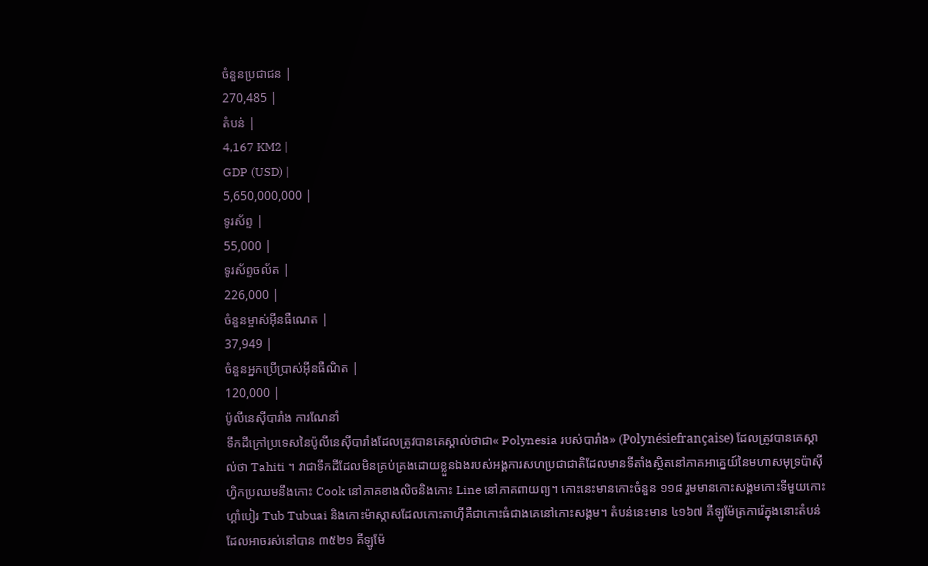ចំនួនប្រជាជន |
270,485 |
តំបន់ |
4,167 KM2 |
GDP (USD) |
5,650,000,000 |
ទូរស័ព្ទ |
55,000 |
ទូរស័ព្ទចល័ត |
226,000 |
ចំនួនម្ចាស់អ៊ីនធឺណេត |
37,949 |
ចំនួនអ្នកប្រើប្រាស់អ៊ីនធឺណិត |
120,000 |
ប៉ូលីនេស៊ីបារាំង ការណែនាំ
ទឹកដីក្រៅប្រទេសនៃប៉ូលីនេស៊ីបារាំងដែលត្រូវបានគេស្គាល់ថាជា« Polynesia របស់បារាំង» (Polynésiefrançaise) ដែលត្រូវបានគេស្គាល់ថា Tahiti ។ វាជាទឹកដីដែលមិនគ្រប់គ្រងដោយខ្លួនឯងរបស់អង្គការសហប្រជាជាតិដែលមានទីតាំងស្ថិតនៅភាគអាគ្នេយ៍នៃមហាសមុទ្រប៉ាស៊ីហ្វិកប្រឈមនឹងកោះ Cook នៅភាគខាងលិចនិងកោះ Line នៅភាគពាយព្យ។ កោះនេះមានកោះចំនួន ១១៨ រួមមានកោះសង្គមកោះទីមួយកោះហ្គាំបៀរ Tub Tubuai និងកោះម៉ាស្កាសដែលកោះតាហ៊ីគឺជាកោះធំជាងគេនៅកោះសង្គម។ តំបន់នេះមាន ៤១៦៧ គីឡូម៉ែត្រការ៉េក្នុងនោះតំបន់ដែលអាចរស់នៅបាន ៣៥២១ គីឡូម៉ែ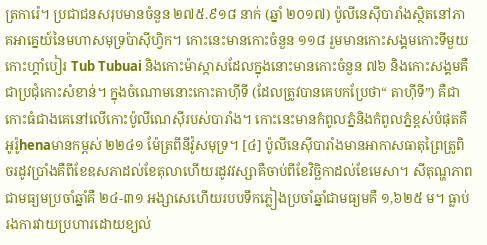ត្រការ៉េ។ ប្រជាជនសរុបមានចំនួន ២៧៥.៩១៨ នាក់ (ឆ្នាំ ២០១៧) ប៉ូលីនេស៊ីបារាំងស្ថិតនៅភាគអាគ្នេយ៍នៃមហាសមុទ្រប៉ាស៊ីហ្វិក។ កោះនេះមានកោះចំនួន ១១៨ រួមមានកោះសង្គមកោះទីមួយកោះហ្គាំបៀរ Tub Tubuai និងកោះម៉ាស្កាសដែលក្នុងនោះមានកោះចំនួន ៧៦ និងកោះសង្គមគឺជាប្រជុំកោះសំខាន់។ ក្នុងចំណោមនោះកោះតាហ៊ីទី (ដែលត្រូវបានគេបកប្រែថា“ តាហ៊ីទី”) គឺជាកោះធំជាងគេនៅលើកោះប៉ូលីណេស៊ីរបស់បារាំង។ កោះនេះមានកំពូលភ្នំនិងកំពូលភ្នំខ្ពស់បំផុតគឺអូរ៉ូhenaមានកម្ពស់ ២២៤១ ម៉ែត្រពីនីវ៉ូសមុទ្រ។ [៤] ប៉ូលីនេស៊ីបារាំងមានអាកាសធាតុព្រៃត្រូពិចរដូវប្រាំងគឺពីខែឧសភាដល់ខែតុលាហើយរដូវវស្សាគឺចាប់ពីខែវិច្ឆិកាដល់ខែមេសា។ សីតុណ្ហភាពជាមធ្យមប្រចាំឆ្នាំគឺ ២៤-៣១ អង្សាសេហើយរបបទឹកភ្លៀងប្រចាំឆ្នាំជាមធ្យមគឺ ១,៦២៥ ម។ ធ្លាប់រងការវាយប្រហារដោយខ្យល់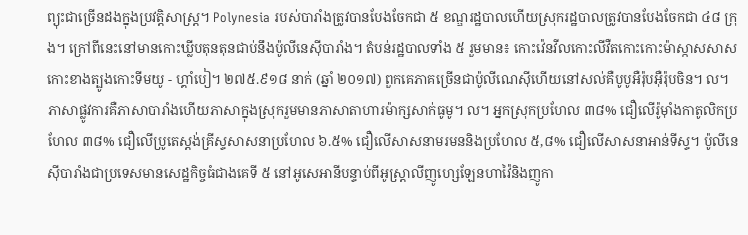ព្យុះជាច្រើនដងក្នុងប្រវត្តិសាស្ត្រ។ Polynesia របស់បារាំងត្រូវបានបែងចែកជា ៥ ខណ្ឌរដ្ឋបាលហើយស្រុករដ្ឋបាលត្រូវបានបែងចែកជា ៤៨ ក្រុង។ ក្រៅពីនេះនៅមានកោះឃ្លីបតុនតុនជាប់នឹងប៉ូលីនេស៊ីបារាំង។ តំបន់រដ្ឋបាលទាំង ៥ រួមមាន៖ កោះវ៉េនវីលកោះលីវឺតកោះកោះម៉ាស្កាសសាសកោះខាងត្បូងកោះទីមយូ - ហ្គាំបៀ។ ២៧៥.៩១៨ នាក់ (ឆ្នាំ ២០១៧) ពួកគេភាគច្រើនជាប៉ូលីណេស៊ីហើយនៅសល់គឺបូបូអឺរ៉ុបអ៊ឺរ៉ុបចិន។ ល។ ភាសាផ្លូវការគឺភាសាបារាំងហើយភាសាក្នុងស្រុករួមមានភាសាតាហារម៉ាក្សសាក់ធូមូ។ ល។ អ្នកស្រុកប្រហែល ៣៨% ជឿលើរ៉ូម៉ាំងកាតូលិកប្រហែល ៣៨% ជឿលើប្រូតេស្តង់គ្រីស្ទសាសនាប្រហែល ៦.៥% ជឿលើសាសនាមរមននិងប្រហែល ៥,៨% ជឿលើសាសនាអាន់ទីស្ទ។ ប៉ូលីនេស៊ីបារាំងជាប្រទេសមានសេដ្ឋកិច្ចធំជាងគេទី ៥ នៅអូសេអានីបន្ទាប់ពីអូស្រ្តាលីញូហ្សេឡែនហាវ៉ៃនិងញូកា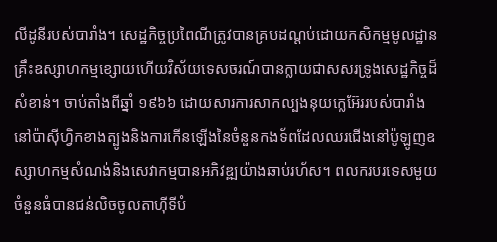លីដូនីរបស់បារាំង។ សេដ្ឋកិច្ចប្រពៃណីត្រូវបានគ្របដណ្តប់ដោយកសិកម្មមូលដ្ឋានគ្រឹះឧស្សាហកម្មខ្សោយហើយវិស័យទេសចរណ៍បានក្លាយជាសសរទ្រូងសេដ្ឋកិច្ចដ៏សំខាន់។ ចាប់តាំងពីឆ្នាំ ១៩៦៦ ដោយសារការសាកល្បងនុយក្លេអ៊ែររបស់បារាំងនៅប៉ាស៊ីហ្វិកខាងត្បូងនិងការកើនឡើងនៃចំនួនកងទ័ពដែលឈរជើងនៅប៉ូឡូញឧស្សាហកម្មសំណង់និងសេវាកម្មបានអភិវឌ្ឍយ៉ាងឆាប់រហ័ស។ ពលករបរទេសមួយចំនួនធំបានជន់លិចចូលតាហ៊ីទីបំ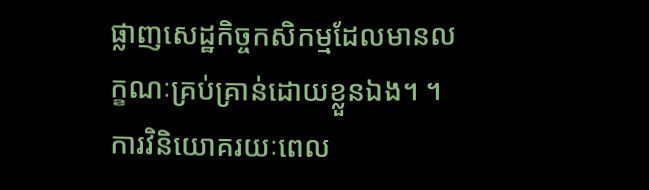ផ្លាញសេដ្ឋកិច្ចកសិកម្មដែលមានលក្ខណៈគ្រប់គ្រាន់ដោយខ្លួនឯង។ ។ ការវិនិយោគរយៈពេល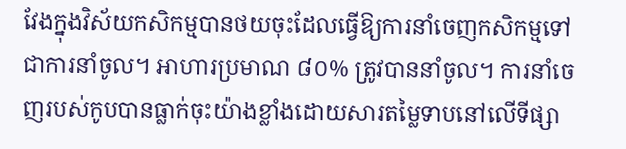វែងក្នុងវិស័យកសិកម្មបានថយចុះដែលធ្វើឱ្យការនាំចេញកសិកម្មទៅជាការនាំចូល។ អាហារប្រមាណ ៨០% ត្រូវបាននាំចូល។ ការនាំចេញរបស់កូបបានធ្លាក់ចុះយ៉ាងខ្លាំងដោយសារតម្លៃទាបនៅលើទីផ្សា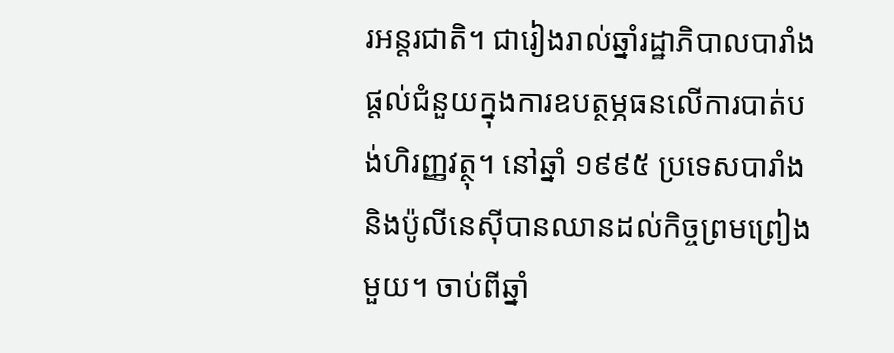រអន្តរជាតិ។ ជារៀងរាល់ឆ្នាំរដ្ឋាភិបាលបារាំងផ្តល់ជំនួយក្នុងការឧបត្ថម្ភធនលើការបាត់បង់ហិរញ្ញវត្ថុ។ នៅឆ្នាំ ១៩៩៥ ប្រទេសបារាំងនិងប៉ូលីនេស៊ីបានឈានដល់កិច្ចព្រមព្រៀងមួយ។ ចាប់ពីឆ្នាំ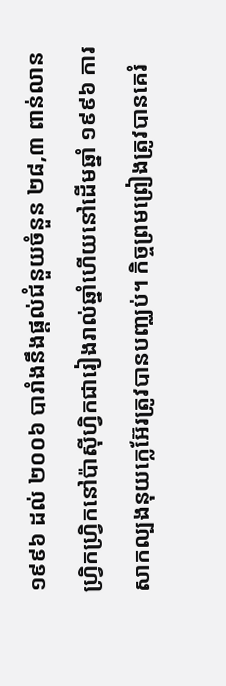១៩៩៦ ដល់ ២០០៦ បារាំងនឹងផ្តល់ជំនួយចំនួន ២៨,៣ ពាន់លានហ្វ្រិកហ្វ្រិកនៅប៉ាស៊ីហ្វិកជារៀងរាល់ឆ្នាំហើយនៅដើមឆ្នាំ ១៩៩៦ ការសាកល្បងនុយក្លេអ៊ែរត្រូវបានបញ្ឈប់។ កិច្ចព្រមព្រៀងត្រូវបានគេរំ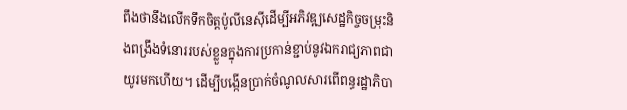ពឹងថានឹងលើកទឹកចិត្តប៉ូលីនេស៊ីដើម្បីអភិវឌ្ឍសេដ្ឋកិច្ចចម្រុះនិងពង្រឹងទំនោររបស់ខ្លួនក្នុងការប្រកាន់ខ្ជាប់នូវឯករាជ្យភាពជាយូរមកហើយ។ ដើម្បីបង្កើនប្រាក់ចំណូលសារពើពន្ធរដ្ឋាភិបា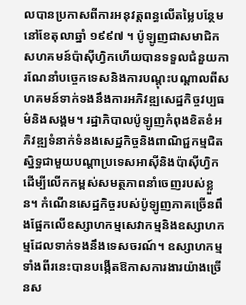លបានប្រកាសពីការអនុវត្តពន្ធលើតម្លៃបន្ថែមនៅខែតុលាឆ្នាំ ១៩៩៧ ។ ប៉ូឡូញជាសមាជិកសហគមន៍ប៉ាស៊ីហ្វិកហើយបានទទួលជំនួយការណែនាំបច្ចេកទេសនិងការបណ្តុះបណ្តាលពីសហគមន៍ទាក់ទងនឹងការអភិវឌ្ឍសេដ្ឋកិច្ចវប្បធម៌និងសង្គម។ រដ្ឋាភិបាលប៉ូឡូញកំពុងខិតខំអភិវឌ្ឍទំនាក់ទំនងសេដ្ឋកិច្ចនិងពាណិជ្ជកម្មជិតស្និទ្ធជាមួយបណ្តាប្រទេសអាស៊ីនិងប៉ាស៊ីហ្វិកដើម្បីលើកកម្ពស់សមត្ថភាពនាំចេញរបស់ខ្លួន។ កំណើនសេដ្ឋកិច្ចរបស់ប៉ូឡូញភាគច្រើនពឹងផ្អែកលើឧស្សាហកម្មសេវាកម្មនិងឧស្សាហកម្មដែលទាក់ទងនឹងទេសចរណ៍។ ឧស្សាហកម្មទាំងពីរនេះបានបង្កើតឱកាសការងារយ៉ាងច្រើនស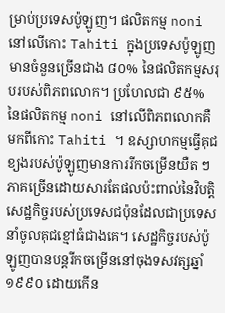ម្រាប់ប្រទេសប៉ូឡូញ។ ផលិតកម្ម noni នៅលើកោះ Tahiti ក្នុងប្រទេសប៉ូឡូញមានចំនួនច្រើនជាង ៨០% នៃផលិតកម្មសរុបរបស់ពិភពលោក។ ប្រហែលជា ៩៥% នៃផលិតកម្ម noni នៅលើពិភពលោកគឺមកពីកោះ Tahiti ។ ឧស្សាហកម្មធ្វើគុជខ្យងរបស់ប៉ូឡូញមានការរីកចម្រើនយឺត ៗ ភាគច្រើនដោយសារតែផលប៉ះពាល់នៃវិបត្តិសេដ្ឋកិច្ចរបស់ប្រទេសជប៉ុនដែលជាប្រទេសនាំចូលគុជខ្មៅធំជាងគេ។ សេដ្ឋកិច្ចរបស់ប៉ូឡូញបានបន្តរីកចម្រើននៅចុងទសវត្សឆ្នាំ ១៩៩០ ដោយកើន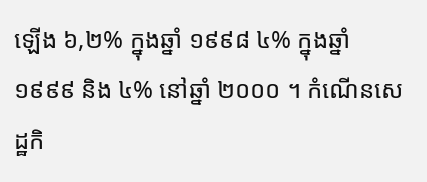ឡើង ៦,២% ក្នុងឆ្នាំ ១៩៩៨ ៤% ក្នុងឆ្នាំ ១៩៩៩ និង ៤% នៅឆ្នាំ ២០០០ ។ កំណើនសេដ្ឋកិ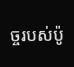ច្ចរបស់ប៉ូ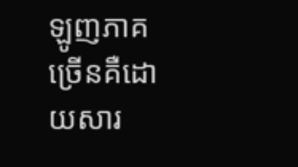ឡូញភាគច្រើនគឺដោយសារ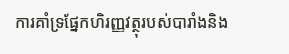ការគាំទ្រផ្នែកហិរញ្ញវត្ថុរបស់បារាំងនិង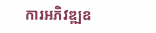ការអភិវឌ្ឍឧ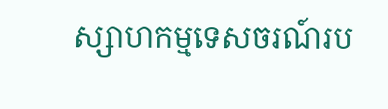ស្សាហកម្មទេសចរណ៍រប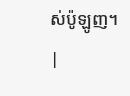ស់ប៉ូឡូញ។ |